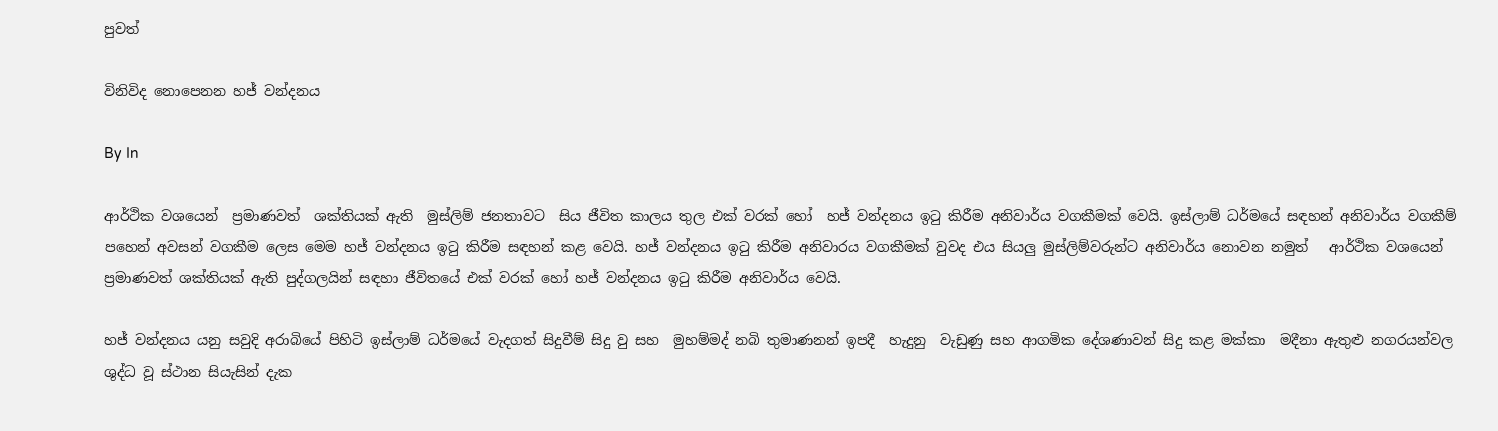පුවත්

විනිවිද නොපෙනන හජ් වන්දනය

By In

ආර්ථික වශයෙන්  ප්‍රමාණවත්  ශක්තියක් ඇති  මුස්ලිම් ජනතාවට  සිය ජීවිත කාලය තුල එක් වරක් හෝ  හජ් වන්දනය ඉටු කිරීම අනිවාර්ය වගකීමක් වෙයි. ඉස්ලාම් ධර්මයේ සඳහන් අනිවාර්ය වගකීම් පහෙන් අවසන් වගකීම ලෙස මෙම හජ් වන්දනය ඉටු කිරීම සඳහන් කළ වෙයි. හජ් වන්දනය ඉටු කිරීම අනිවාරය වගකීමක් වුවද එය සියලු මුස්ලිම්වරුන්ට අනිවාර්ය නොවන නමුත්   ආර්ථික වශයෙන් ප්‍රමාණවත් ශක්තියක් ඇති පුද්ගලයින් සඳහා ජීවිතයේ එක් වරක් හෝ හජ් වන්දනය ඉටු කිරීම අනිවාර්ය වෙයි.

හජ් වන්දනය යනු සවුදි අරාබියේ පිහිටි ඉස්ලාම් ධර්මයේ වැදගත් සිදුවීම් සිදු වු සහ  මුහම්මද් නබි තුමාණනන් ඉපදී  හැදුනු  වැඩුණු සහ ආගමික දේශණාවන් සිදු කළ මක්කා  මදීනා ඇතුළු නගරයන්වල ශුද්ධ වූ ස්ථාන සියැසින් දැක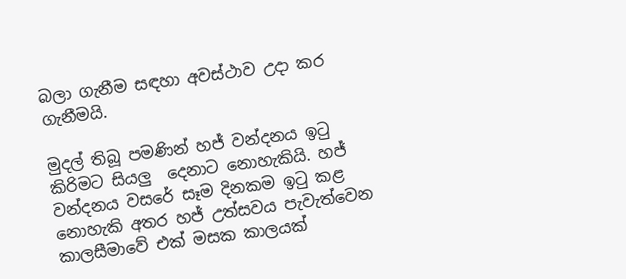බලා ගැනීම සඳහා අවස්ථාව උදා කර ගැනීමයි.

මුදල් තිබූ පමණින් හජ් වන්දනය ඉටු කිරිමට සියලු  දෙනාට නොහැකියි. හජ් වන්දනය වසරේ සෑම දිනකම ඉටු කළ නොහැකි අතර හජ් උත්සවය පැවැත්වෙන කාලසීමාවේ එක් මසක කාලයක්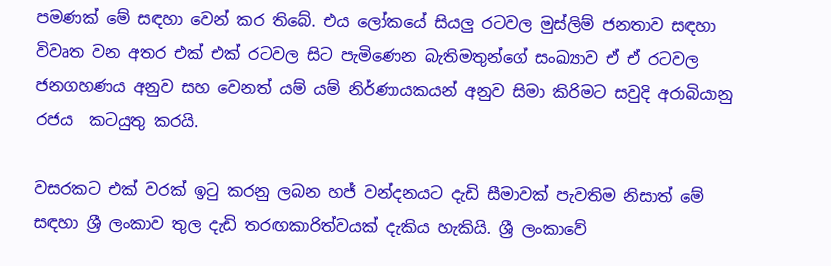පමණක් මේ සඳහා වෙන් කර තිබේ. එය ලෝකයේ සියලු රටවල මුස්ලිම් ජනතාව සඳහා විවෘත වන අතර එක් එක් රටවල සිට පැමිණෙන බැතිමතුන්ගේ සංඛ්‍යාව ඒ ඒ රටවල ජනගහණය අනුව සහ වෙනත් යම් යම් නිර්ණායකයන් අනුව සිමා කිරිමට සවුදි අරාබියානු රජය  කටයුතු කරයි.

වසරකට එක් වරක් ඉටු කරනු ලබන හජ් වන්දනයට දැඩි සීමාවක් පැවතිම නිසාත් මේ සඳහා ශ්‍රී ලංකාව තුල දැඩි තරඟකාරිත්වයක් දැකිය හැකියි. ශ්‍රී ලංකාවේ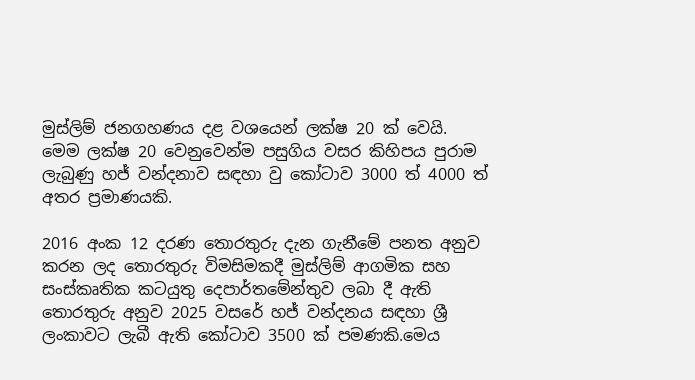මුස්ලිම් ජනගහණය දළ වශයෙන් ලක්ෂ 20 ක් වෙයි. මෙම ලක්ෂ 20 වෙනුවෙන්ම පසුගිය වසර කිහිපය පුරාම ලැබුණු හජ් වන්දනාව සඳහා වු කෝටාව 3000 ත් 4000 ත් අතර ප්‍රමාණයකි.

2016 අංක 12 දරණ තොරතුරු දැන ගැනීමේ පනත අනුව කරන ලද තොරතුරු විමසිමකදී මුස්ලිම් ආගමික සහ සංස්කෘතික කටයුතු දෙපාර්තමේන්තුව ලබා දී ඇති තොරතුරු අනුව 2025 වසරේ හජ් වන්දනය සඳහා ශ්‍රී ලංකාවට ලැබී ඇති කෝටාව 3500 ක් පමණකි.මෙය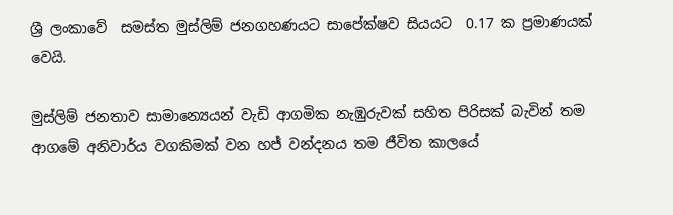ශ්‍රී ලංකාවේ  සමස්ත මුස්ලිම් ජනගහණයට සාපේක්ෂව සියයට  0.17 ක ප්‍රමාණයක් වෙයි.

මුස්ලිම් ජනතාව සාමාන්‍යෙයන් වැඩි ආගමික නැඹුරුවක් සහිත පිරිසක් බැවින් තම ආගමේ අනිවාර්ය වගකිමක් වන හජ් වන්දනය තම ජීවිත කාලයේ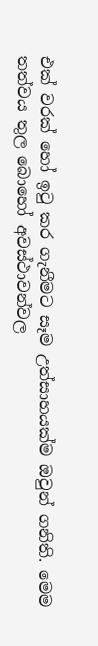එක් වරක් හෝ ඉටු කර ගැනීමට සෑම උත්සාහයක්ම ඔවුන් ගනිති. මෙම තත්වය තුල බොහෝ අවස්ථාවන්වල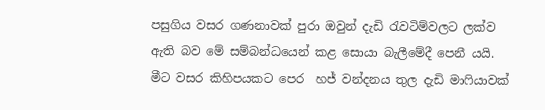පසුගිය වසර ගණනාවක් පුරා ඔවුන් දැඩි රැවටිම්වලට ලක්ව  ඇති බව මේ සම්බන්ධයෙන් කළ සොයා බැලීමේදී පෙනී යයි.  මීට වසර කිහිපයකට පෙර  හජ් වන්දනය තුල දැඩි මාෆියාවක්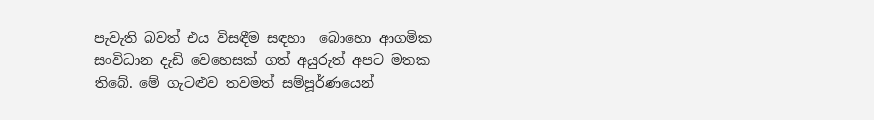පැවැති බවත් එය විසඳීම සඳහා  බොහො ආගමික සංවිධාන දැඩි වෙහෙසක් ගත් අයුරුත් අපට මතක තිබේ. මේ ගැටළුව තවමත් සම්පූර්ණයෙන්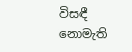විසඳී නොමැති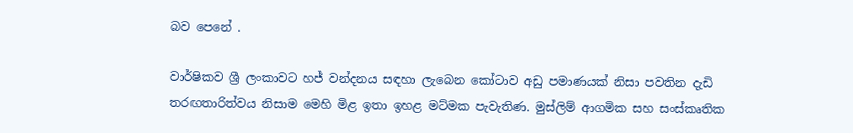බව පෙනේ .

වාර්ෂිකව ශ්‍රී ලංකාවට හජ් වන්දනය සඳහා ලැබෙන කෝටාව අඩු පමාණයක් නිසා පවතින දැඩි තරඟතාරිත්වය නිසාම මෙහි මිළ ඉතා ඉහළ මට්මක පැවැතිණ. මුස්ලිම් ආගමික සහ සංස්කෘතික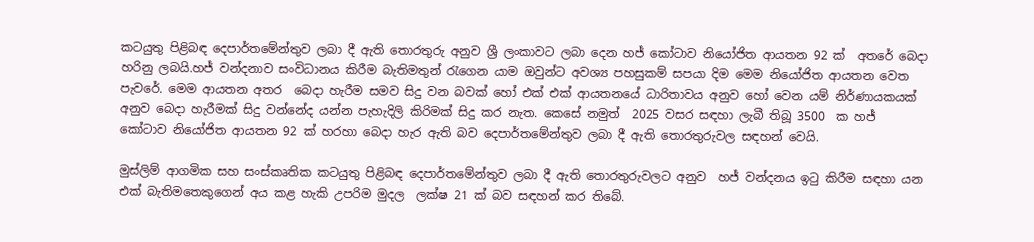කටයුතු පිළිබඳ දෙපාර්තමේන්තුව ලබා දී ඇති තොරතුරු අනුව ශ්‍රී ලංකාවට ලබා දෙන හජ් කෝටාව නියෝජිත ආයතන 92 ක්  අතරේ බෙදා හරිනු ලබයි.හජ් වන්දනාව සංවිධානය කිරීම බැතිමතුන් රැගෙන යාම ඔවුන්ට අවශ්‍ය පහසුකම් සපයා දිම මෙම නියෝජිත ආයතන වෙත පැවරේ. මෙම ආයතන අතර  බෙදා හැරීම සමව සිදු වන බවක් හෝ එක් එක් ආයතනයේ ධාරිතාවය අනුව හෝ වෙන යම් නිර්ණායකයක් අනුව බෙදා හැරීමක් සිදු වන්නේද යන්න පැහැදිලි කිරිමක් සිදු කර නැත. කෙසේ නමුත්  2025 වසර සඳහා ලැබී තිබූ 3500  ක හජ් කෝටාව නියෝජිත ආයතන 92 ක් හරහා බෙදා හැර ඇති බව දෙපාර්තමේන්තුව ලබා දී ඇති තොරතුරුවල සඳහන් වෙයි.

මුස්ලිම් ආගමික සහ සංස්කෘතික කටයුතු පිළිබඳ දෙපාර්තමේන්තුව ලබා දී ඇති තොරතුරුවලට අනුව  හජ් වන්දනය ඉටු කිරීම සඳහා යන එක් බැතිමතෙකුගෙන් අය කළ හැකි උපරිම මුදල  ලක්ෂ 21 ක් බව සඳහන් කර තිබේ.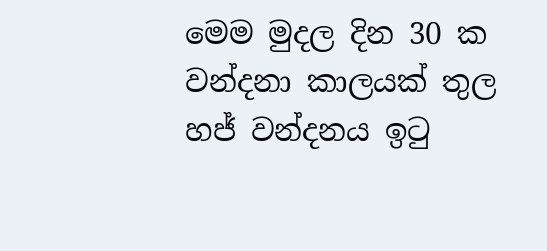මෙම මුදල දින 30 ක වන්දනා කාලයක් තුල හජ් වන්දනය ඉටු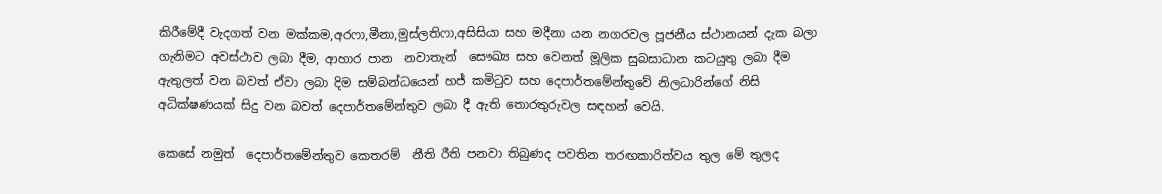කිරීමේදී වැදගත් වන මක්කම,අරෆා,මීනා,මුස්ලතිෆා,අසිසියා සහ මදීනා යන නගරවල පූජනීය ස්ථානයන් දැක බලා ගැනිමට අවස්ථාව ලබා දීම, ආහාර පාන  නවාතැන්  සෞඛ්‍ය සහ වෙනත් මූලික සුබසාධාන කටයුතු ලබා දීම ඇතුලත් වන බවත් ඒවා ලබා දිම සම්බන්ධයෙන් හජ් කමිටුව සහ දෙපාර්තමේන්තුවේ නිලධාරින්ගේ නිසි අධික්ෂණයක් සිදු වන බවත් දෙපාර්තමේන්තුව ලබා දී ඇති තොරතුරුවල සඳහන් වෙයි.

කෙසේ නමුත්  දෙපාර්තමේන්තුව කෙතරම්  නීති රීති පනවා තිබුණද පවතින තරඟකාරිත්වය තුල මේ තුලද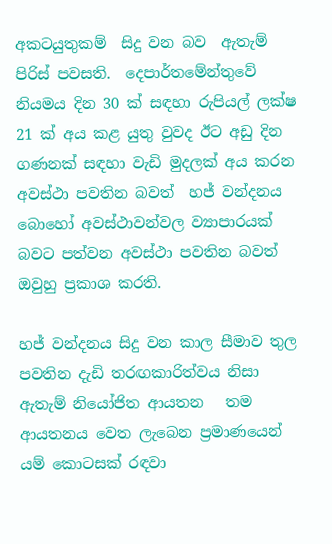අකටයුතුකම්  සිදු වන බව  ඇතැම් පිරිස් පවසති.  දෙපාර්තමේන්තුවේ නියමය දින 30 ක් සඳහා රුපියල් ලක්ෂ 21 ක් අය කළ යුතු වුවද ඊට අඩු දින ගණනක් සඳහා වැඩි මුදලක් අය කරන අවස්ථා පවතින බවත්  හජ් වන්දනය  බොහෝ අවස්ථාවන්වල ව්‍යාපාරයක් බවට පත්වන අවස්ථා පවතින බවත් ඔවුහු ප්‍රකාශ කරති.

හජ් වන්දනය සිදු වන කාල සීමාව තුල පවතින දැඩි තරඟකාරිත්වය නිසා ඇතැම් නියෝජිත ආයතන   තම ආයතනය වෙත ලැබෙන ප්‍රමාණයෙන් යම් කොටසක් රඳවා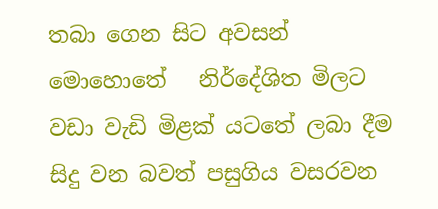තබා ගෙන සිට අවසන් මොහොතේ   නිර්දේශිත මිලට වඩා වැඩි මිළක් යටතේ ලබා දීම සිදු වන බවත් පසුගිය වසරවන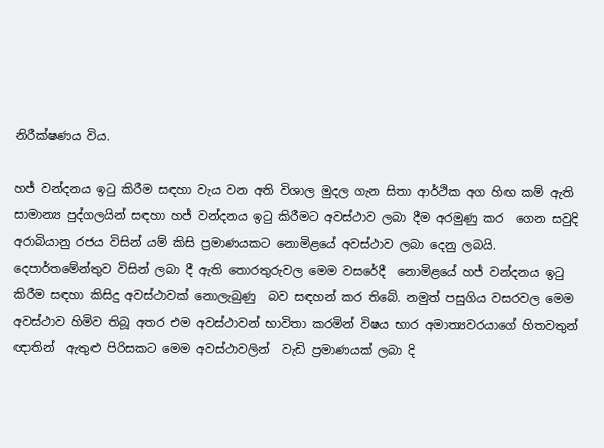නිරීක්ෂණය විය.

හජ් වන්දනය ඉටු කිරීම සඳහා වැය වන අති විශාල මුදල ගැන සිතා ආර්ථික අග හිඟ කම් ඇති   සාමාන්‍ය පුද්ගලයින් සඳහා හජ් වන්දනය ඉටු කිරීමට අවස්ථාව ලබා දීම අරමුණු කර  ගෙන සවුදි අරාබියානු රජය විසින් යම් කිසි ප්‍රමාණයකට නොමිළයේ අවස්ථාව ලබා දෙනු ලබයි. දෙපාර්තමේන්තුව විසින් ලබා දී ඇති තොරතුරුවල මෙම වසරේදී  නොමිළයේ හජ් වන්දනය ඉටු කිරීම සඳහා කිසිදු අවස්ථාවක් නොලැබුණු  බව සඳහන් කර තිබේ. නමුත් පසුගිය වසරවල මෙම අවස්ථාව හිමිව තිබූ අතර එම අවස්ථාවන් භාවිතා කරමින් විෂය භාර අමාත්‍යවරයාගේ හිතවතුන් ඥාතින්  ඇතුළු පිරිසකට මෙම අවස්ථාවලින්  වැඩි ප්‍රමාණයක් ලබා දි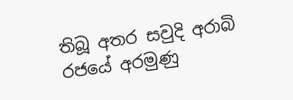තිබූ අතර සවුදි අරාබි රජයේ අරමුණු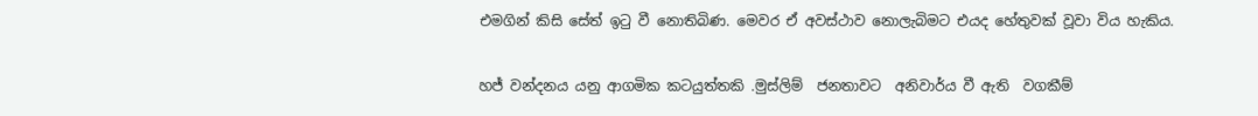එමගින් කිසි සේත් ඉටු වී නොතිබිණ. මෙවර ඒ අවස්ථාව නොලැබිමට එයද හේතුවක් වූවා විය හැකිය.

හජ් වන්දනය යනු ආගමික කටයුත්තකි .මුස්ලිම්  ජනතාවට  අනිවාර්ය වී ඇති  වගකීම්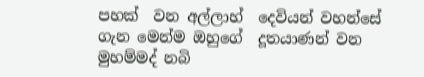පහක්  වන අල්ලාහ්  දෙවියන් වහන්සේ ගැන මෙන්ම ඔහුගේ  දූතයාණන් වන මුහම්මද් නබි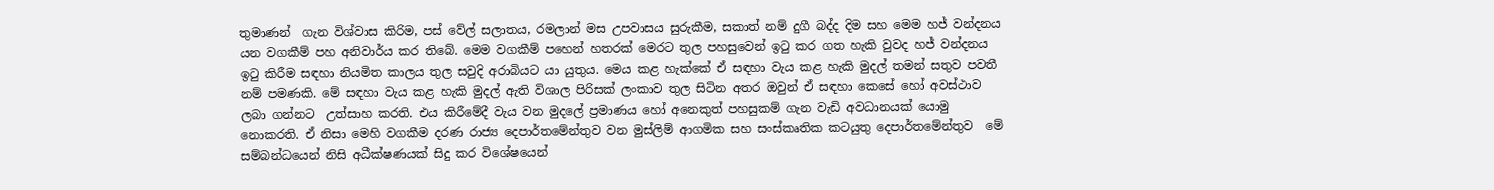තුමාණන්  ගැන විශ්වාස කිරිම, පස් වේල් සලාතය, රමලාන් මස උපවාසය සුරුකීම, සකාත් නම් දුගී බද්ද දිම සහ මෙම හජ් වන්දනය යන වගකීම් පහ අනිවාර්ය කර තිබේ. මෙම වගකීම් පහෙන් හතරක් මෙරට තුල පහසුවෙන් ඉටු කර ගත හැකි වුවද හජ් වන්දනය ඉටු කිරීම සඳහා නියමිත කාලය තුල සවුදි අරාබියට යා යුතුය. මෙය කළ හැක්කේ ඒ සඳහා වැය කළ හැකි මුදල් තමන් සතුව පවතී නම් පමණකි. මේ සඳහා වැය කළ හැකි මුදල් ඇති විශාල පිරිසක් ලංකාව තුල සිටින අතර ඔවුන් ඒ සඳහා කෙසේ හෝ අවස්ථාව ලබා ගන්නට  උත්සාහ කරති. එය කිරීමේදී වැය වන මුදලේ ප්‍රමාණය හෝ අනෙකුත් පහසුකම් ගැන වැඩි අවධානයක් යොමු නොකරති. ඒ නිසා මෙහි වගකීම දරණ රාජ්‍ය දෙපාර්තමේන්තුව වන මුස්ලිම් ආගමික සහ සංස්කෘතික කටයුතු දෙපාර්තමේන්තුව  මේ සම්බන්ධයෙන් නිසි අධීක්ෂණයක් සිදු කර විශේෂයෙන්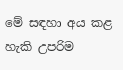මේ සඳහා අය කළ හැකි උපරිම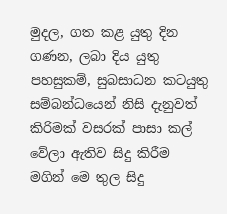මුදල, ගත කළ යුතු දින ගණන, ලබා දිය යුතු පහසුකම්, සුබසාධන කටයුතු සම්බන්ධයෙන් නිසි දැනුවත් කිරිමක් වසරක් පාසා කල් වේලා ඇතිව සිදු කිරීම මගින් මෙ තුල සිදු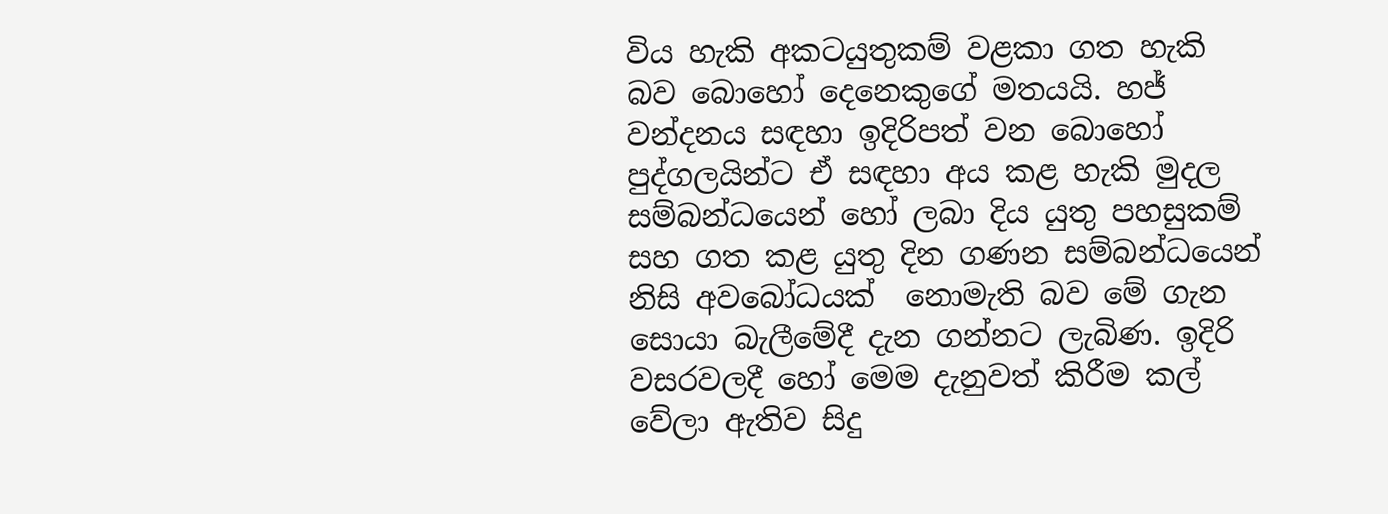විය හැකි අකටයුතුකම් වළකා ගත හැකි බව බොහෝ දෙනෙකුගේ මතයයි. හජ් වන්දනය සඳහා ඉදිරිපත් වන බොහෝ පුද්ගලයින්ට ඒ සඳහා අය කළ හැකි මුදල සම්බන්ධයෙන් හෝ ලබා දිය යුතු පහසුකම් සහ ගත කළ යුතු දින ගණන සම්බන්ධයෙන් නිසි අවබෝධයක්  නොමැති බව මේ ගැන සොයා බැලීමේදී දැන ගන්නට ලැබිණ. ඉදිරි වසරවලදී හෝ මෙම දැනුවත් කිරීම කල් වේලා ඇතිව සිදු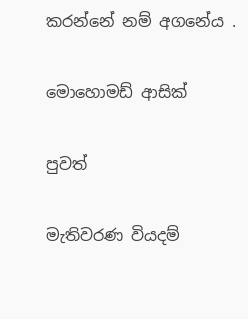කරන්නේ නම් අගනේය .

මොහොමඩ් ආසික්

පුවත්

මැතිවරණ වියදම්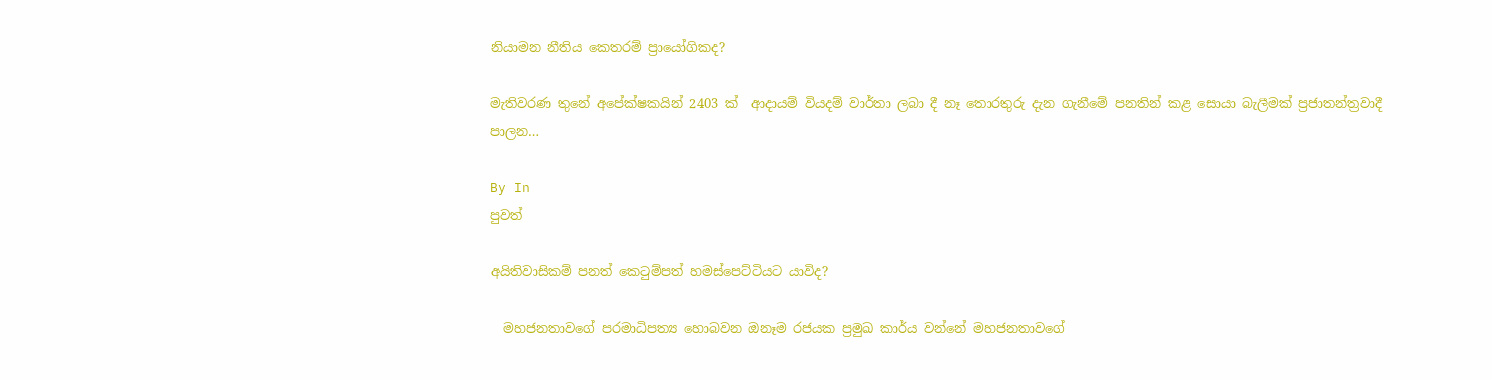නියාමන නීතිය කෙතරම් ප්‍රායෝගිකද?

මැතිවරණ තුනේ අපේක්ෂකයින් 2403 ක්  ආදායම් වියදම් වාර්තා ලබා දී නෑ තොරතුරු දැන ගැනීමේ පනතින් කළ සොයා බැලීමක් ප්‍රජාතන්ත්‍රවාදී පාලන…

By In
පුවත්

අයිතිවාසිකම් පනත් කෙටුම්පත් හමස්පෙට්ටියට යාවිද?

  මහජනතාවගේ පරමාධිපත්‍ය හොබවන ඔනෑම රජයක ප්‍රමුඛ කාර්ය වන්නේ මහජනතාවගේ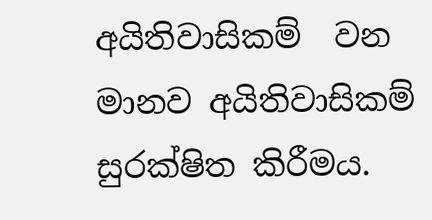අයිතිවාසිකම්  වන මානව අයිතිවාසිකම් සුරක්ෂිත කිරීමය.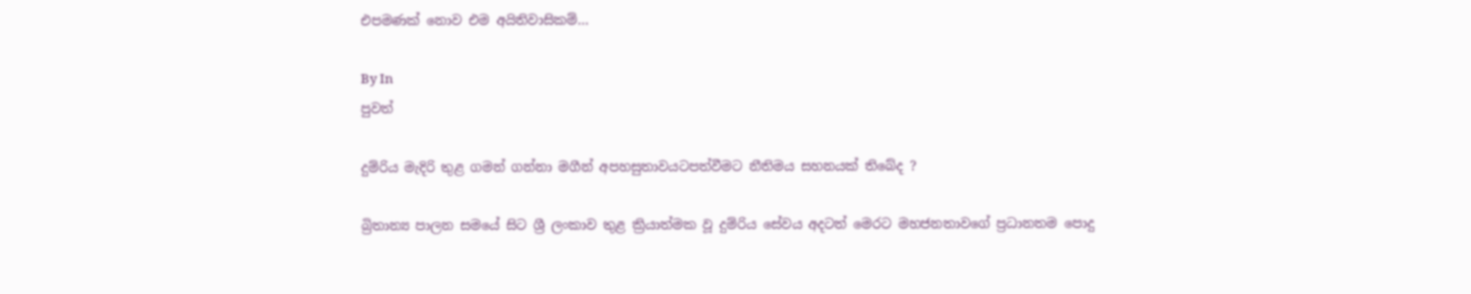එපමණක් නොව එම අයිතිවාසිකම්…

By In
පුවත්

දුම්රිය මැදිරි තුළ ගමන් ගන්නා මගීන් අපහසුතාවයටපත්වීමට නීතිමය සහනයක් තිබේද ?

බ්‍රිතාන්‍ය පාලන සමයේ සිට ශ්‍රී ලංකාව තුළ ක්‍රියාත්මක වූ දුම්රිය සේවය අදටත් මෙරට මහජනතාවගේ ප්‍රධානතම පොදු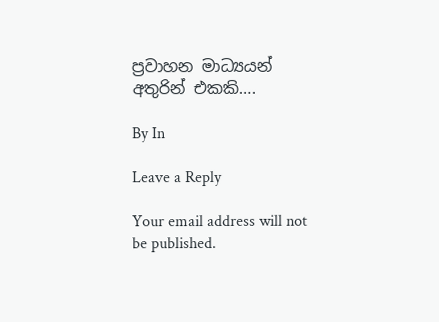ප්‍රවාහන මාධ්‍යයන් අතුරින් එකකි….

By In

Leave a Reply

Your email address will not be published.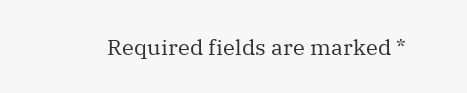Required fields are marked *